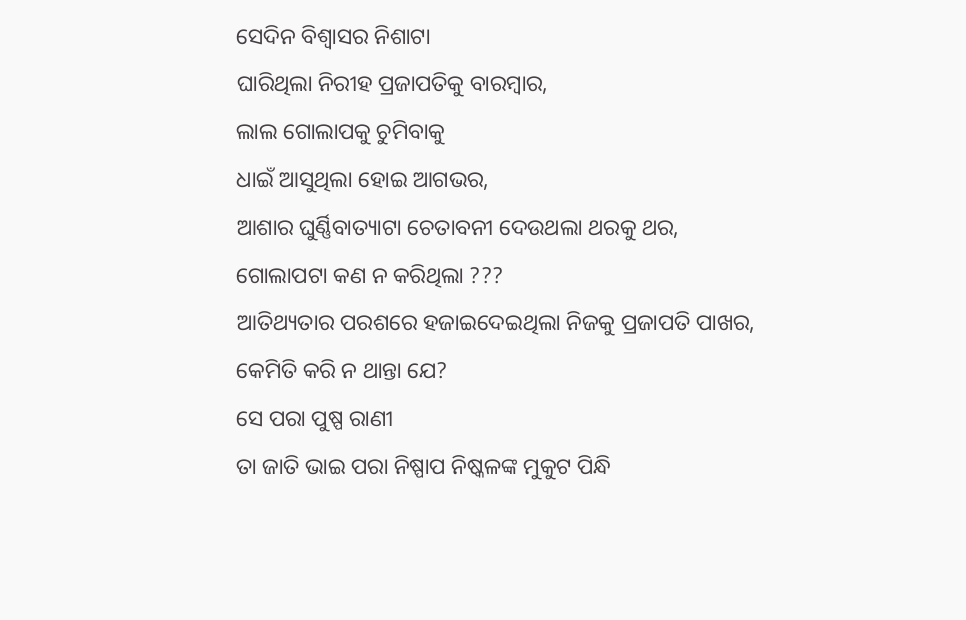ସେଦିନ ବିଶ୍ୱାସର ନିଶାଟା
ଘାରିଥିଲା ନିରୀହ ପ୍ରଜାପତିକୁ ବାରମ୍ବାର,
ଲାଲ ଗୋଲାପକୁ ଚୁମିବାକୁ
ଧାଇଁ ଆସୁଥିଲା ହୋଇ ଆଗଭର,
ଆଶାର ଘୁର୍ଣ୍ଣିବାତ୍ୟାଟା ଚେତାବନୀ ଦେଉଥଲା ଥରକୁ ଥର,
ଗୋଲାପଟା କଣ ନ କରିଥିଲା ???
ଆତିଥ୍ୟତାର ପରଶରେ ହଜାଇଦେଇଥିଲା ନିଜକୁ ପ୍ରଜାପତି ପାଖର,
କେମିତି କରି ନ ଥାନ୍ତା ଯେ?
ସେ ପରା ପୁଷ୍ପ ରାଣୀ
ତା ଜାତି ଭାଇ ପରା ନିଷ୍ପାପ ନିଷ୍କଳଙ୍କ ମୁକୁଟ ପିନ୍ଧି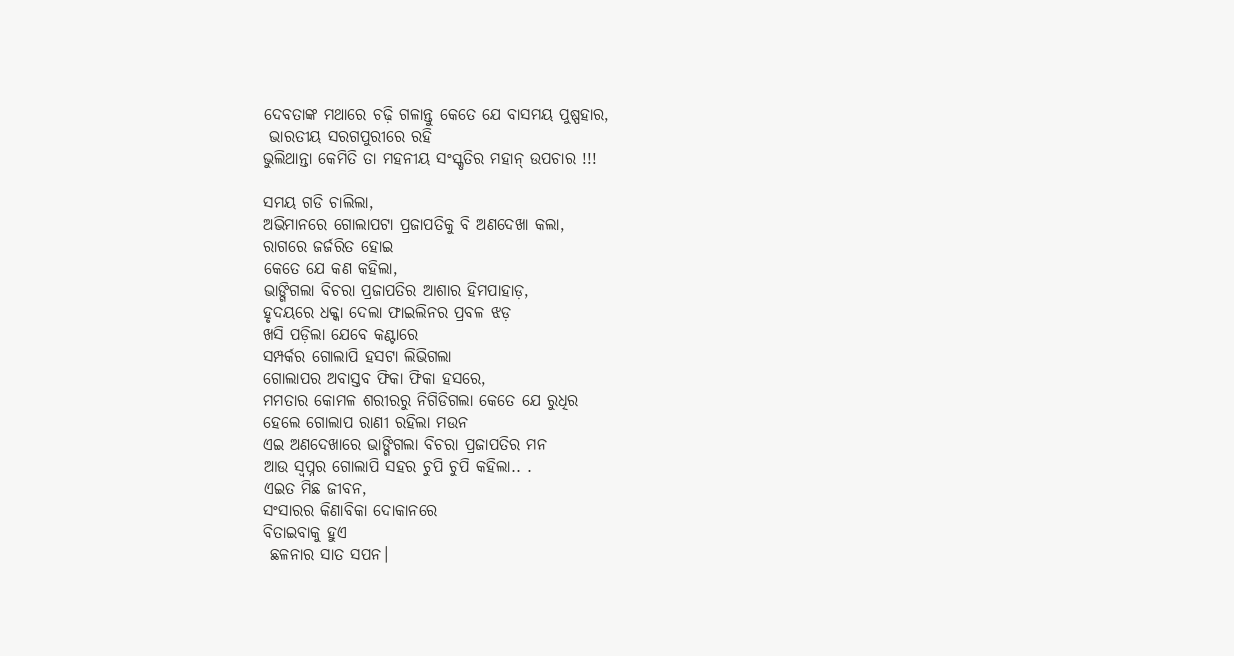ଦେବତାଙ୍କ ମଥାରେ ଚଢ଼ି ଗଳାନ୍ତୁ କେତେ ଯେ ବାସମୟ ପୁଷ୍ପହାର,
 ଭାରତୀୟ ସରଗପୁରୀରେ ରହି
ଭୁଲିଥାନ୍ତା କେମିତି ତା ମହନୀୟ ସଂସ୍କୃତିର ମହାନ୍ ଉପଚାର !!!

ସମୟ ଗଡି ଚାଲିଲା,
ଅଭିମାନରେ ଗୋଲାପଟା ପ୍ରଜାପତିକୁ ବି ଅଣଦେଖା କଲା,
ରାଗରେ ଜର୍ଜରିତ ହୋଇ
କେତେ ଯେ କଣ କହିଲା,
ଭାଙ୍ଗିଗଲା ବିଚରା ପ୍ରଜାପତିର ଆଶାର ହିମପାହାଡ଼,
ହୃଦୟରେ ଧକ୍କା ଦେଲା ଫାଇଲିନର ପ୍ରବଳ ଝଡ଼
ଖସି ପଡ଼ିଲା ଯେବେ କଣ୍ଟାରେ
ସମ୍ପର୍କର ଗୋଲାପି ହସଟା ଲିଭିଗଲା
ଗୋଲାପର ଅବାସ୍ତବ ଫିକା ଫିକା ହସରେ,
ମମତାର କୋମଳ ଶରୀରରୁ ନିଗିଡିଗଲା କେତେ ଯେ ରୁଧିର
ହେଲେ ଗୋଲାପ ରାଣୀ ରହିଲା ମଉନ
ଏଇ ଅଣଦେଖାରେ ଭାଙ୍ଗିଗଲା ବିଚରା ପ୍ରଜାପତିର ମନ
ଆଉ ସ୍ୱପ୍ନର ଗୋଲାପି ସହର ଚୁପି ଚୁପି କହିଲା.. .
ଏଇତ ମିଛ ଜୀବନ,
ସଂସାରର କିଣାବିକା ଦୋକାନରେ
ବିତାଇବାକୁ ହୁଏ
 ଛଳନାର ସାତ ସପନ।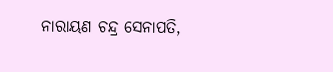ନାରାୟଣ ଚନ୍ଦ୍ର ସେନାପତି,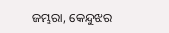ଜମ୍ଭରା, କେନ୍ଦୁଝର